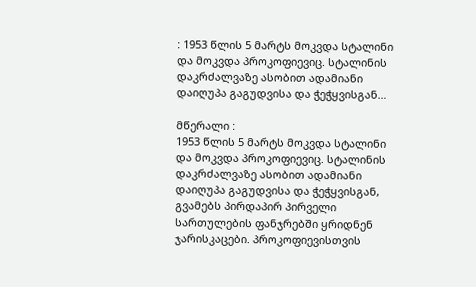: 1953 წლის 5 მარტს მოკვდა სტალინი და მოკვდა პროკოფიევიც. სტალინის დაკრძალვაზე ასობით ადამიანი დაიღუპა გაგუდვისა და ჭეჭყვისგან…

მწერალი :
1953 წლის 5 მარტს მოკვდა სტალინი და მოკვდა პროკოფიევიც. სტალინის დაკრძალვაზე ასობით ადამიანი დაიღუპა გაგუდვისა და ჭეჭყვისგან, გვამებს პირდაპირ პირველი სართულების ფანჯრებში ყრიდნენ ჯარისკაცები. პროკოფიევისთვის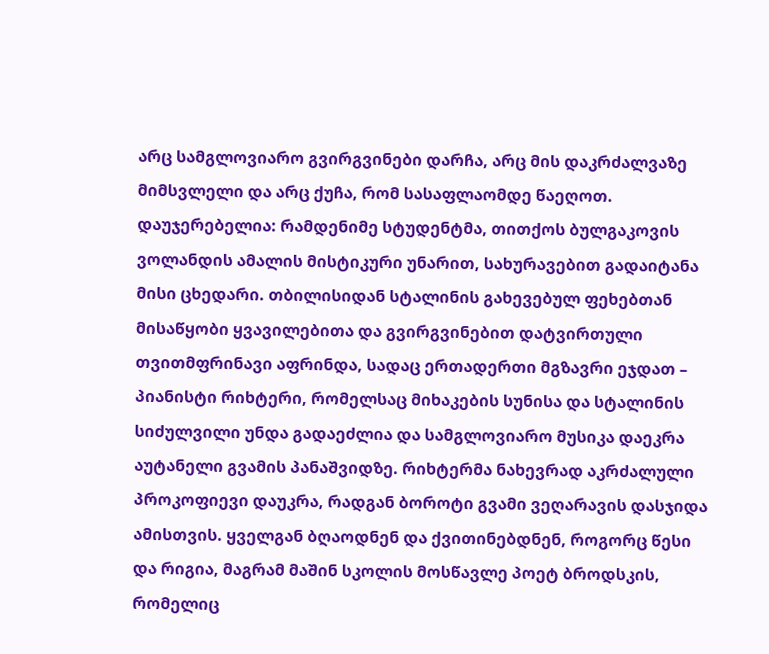არც სამგლოვიარო გვირგვინები დარჩა, არც მის დაკრძალვაზე მიმსვლელი და არც ქუჩა, რომ სასაფლაომდე წაეღოთ. დაუჯერებელია: რამდენიმე სტუდენტმა, თითქოს ბულგაკოვის ვოლანდის ამალის მისტიკური უნარით, სახურავებით გადაიტანა მისი ცხედარი. თბილისიდან სტალინის გახევებულ ფეხებთან მისაწყობი ყვავილებითა და გვირგვინებით დატვირთული თვითმფრინავი აფრინდა, სადაც ერთადერთი მგზავრი ეჯდათ – პიანისტი რიხტერი, რომელსაც მიხაკების სუნისა და სტალინის სიძულვილი უნდა გადაეძლია და სამგლოვიარო მუსიკა დაეკრა აუტანელი გვამის პანაშვიდზე. რიხტერმა ნახევრად აკრძალული პროკოფიევი დაუკრა, რადგან ბოროტი გვამი ვეღარავის დასჯიდა ამისთვის. ყველგან ბღაოდნენ და ქვითინებდნენ, როგორც წესი და რიგია, მაგრამ მაშინ სკოლის მოსწავლე პოეტ ბროდსკის, რომელიც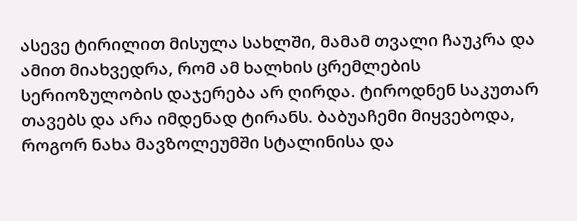ასევე ტირილით მისულა სახლში, მამამ თვალი ჩაუკრა და ამით მიახვედრა, რომ ამ ხალხის ცრემლების სერიოზულობის დაჯერება არ ღირდა. ტიროდნენ საკუთარ თავებს და არა იმდენად ტირანს. ბაბუაჩემი მიყვებოდა, როგორ ნახა მავზოლეუმში სტალინისა და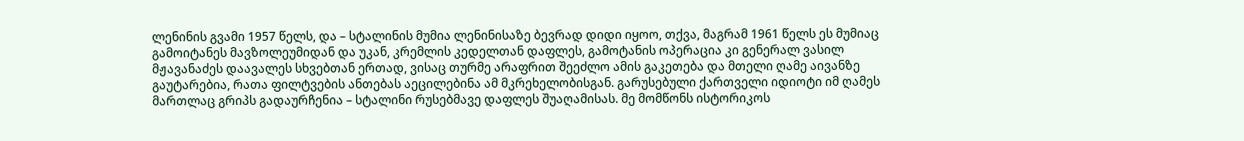ლენინის გვამი 1957 წელს, და – სტალინის მუმია ლენინისაზე ბევრად დიდი იყოო, თქვა, მაგრამ 1961 წელს ეს მუმიაც გამოიტანეს მავზოლეუმიდან და უკან, კრემლის კედელთან დაფლეს, გამოტანის ოპერაცია კი გენერალ ვასილ მჟავანაძეს დაავალეს სხვებთან ერთად, ვისაც თურმე არაფრით შეეძლო ამის გაკეთება და მთელი ღამე აივანზე გაუტარებია, რათა ფილტვების ანთებას აეცილებინა ამ მკრეხელობისგან. გარუსებული ქართველი იდიოტი იმ ღამეს მართლაც გრიპს გადაურჩენია – სტალინი რუსებმავე დაფლეს შუაღამისას. მე მომწონს ისტორიკოს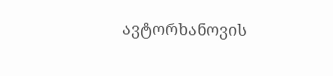ავტორხანოვის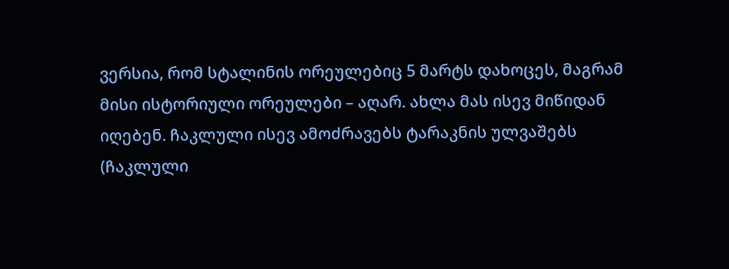ვერსია, რომ სტალინის ორეულებიც 5 მარტს დახოცეს, მაგრამ მისი ისტორიული ორეულები – აღარ. ახლა მას ისევ მიწიდან იღებენ. ჩაკლული ისევ ამოძრავებს ტარაკნის ულვაშებს (ჩაკლული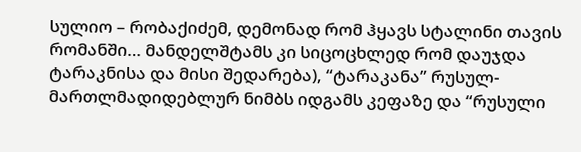სულიო – რობაქიძემ, დემონად რომ ჰყავს სტალინი თავის რომანში… მანდელშტამს კი სიცოცხლედ რომ დაუჯდა ტარაკნისა და მისი შედარება), “ტარაკანა” რუსულ-მართლმადიდებლურ ნიმბს იდგამს კეფაზე და “რუსული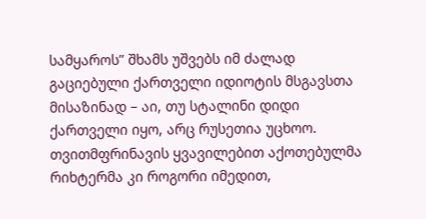სამყაროს” შხამს უშვებს იმ ძალად გაციებული ქართველი იდიოტის მსგავსთა მისაზინად – აი, თუ სტალინი დიდი ქართველი იყო, არც რუსეთია უცხოო.
თვითმფრინავის ყვავილებით აქოთებულმა რიხტერმა კი როგორი იმედით,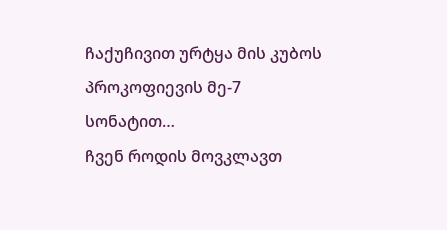ჩაქუჩივით ურტყა მის კუბოს პროკოფიევის მე-7 სონატით…
ჩვენ როდის მოვკლავთ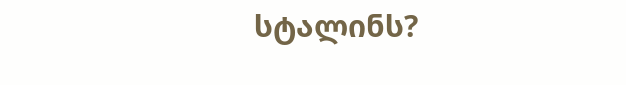სტალინს?